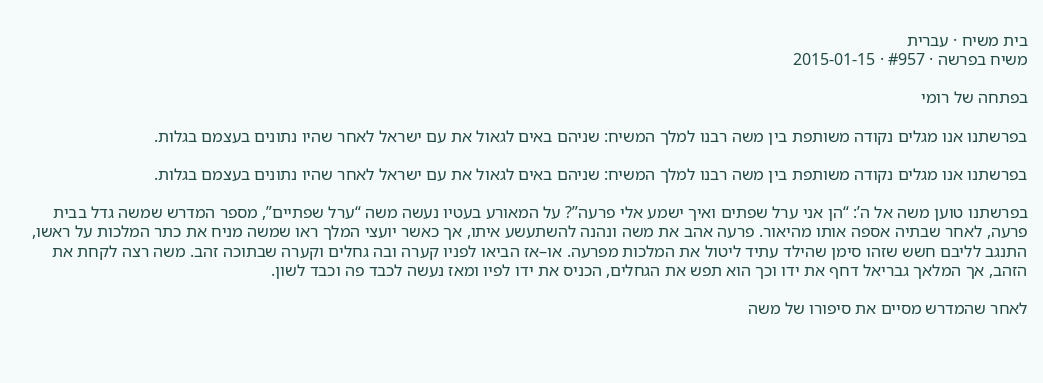בית משיח · עברית
משיח בפרשה · #957 · 2015-01-15

בפתחה של רומי

בפרשתנו אנו מגלים נקודה משותפת בין משה רבנו למלך המשיח: שניהם באים לגאול את עם ישראל לאחר שהיו נתונים בעצמם בגלות.

בפרשתנו אנו מגלים נקודה משותפת בין משה רבנו למלך המשיח: שניהם באים לגאול את עם ישראל לאחר שהיו נתונים בעצמם בגלות.

בפרשתנו טוען משה אל ה’: “הן אני ערל שפתים ואיך ישמע אלי פרעה”? על המאורע בעטיו נעשה משה “ערל שפתיים”, מספר המדרש שמשה גדל בבית פרעה, לאחר שבתיה אספה אותו מהיאור. פרעה אהב את משה ונהנה להשתעשע איתו, אך כאשר יועצי המלך ראו שמשה מניח את כתר המלכות על ראשו, התנגב לליבם חשש שזהו סימן שהילד עתיד ליטול את המלכות מפרעה. או–אז הביאו לפניו קערה ובה גחלים וקערה שבתוכה זהב. משה רצה לקחת את הזהב, אך המלאך גבריאל דחף את ידו וכך הוא תפש את הגחלים, הכניס את ידו לפיו ומאז נעשה לכבד פה וכבד לשון.

לאחר שהמדרש מסיים את סיפורו של משה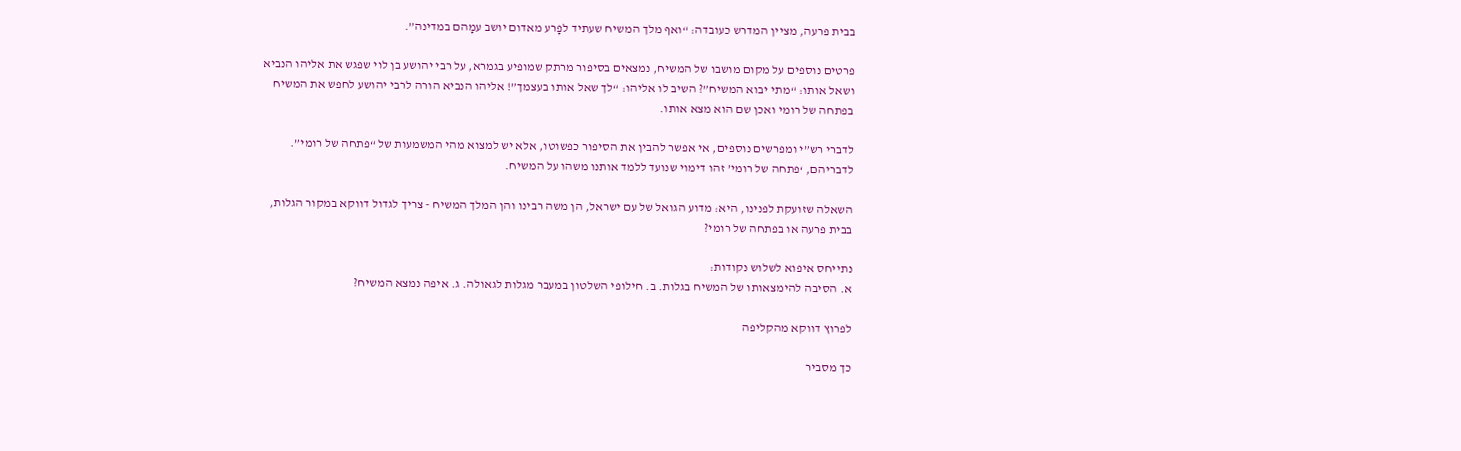בבית פרעה, מציין המדרש כעובדה: “ואף מלך המשיח שעתיד לפָרע מאדום יושב עמָהם במדינה”.

פרטים נוספים על מקום מושבו של המשיח, נמצאים בסיפור מרתק שמופיע בגמרא, על רבי יהושע בן לוי שפגש את אליהו הנביא ושאל אותו: “מתי יבוא המשיח”? השיב לו אליהו: “לך שאל אותו בעצמך”! אליהו הנביא הורה לרבי יהושע לחפש את המשיח בפתחה של רומי ואכן שם הוא מצא אותו.

לדברי רש”י ומפרשים נוספים, אי אפשר להבין את הסיפור כפשוטו, אלא יש למצוא מהי המשמעות של “פתחה של רומי”. לדבריהם, ‘פתחה של רומי’ זהו דימוי שנועד ללמד אותנו משהו על המשיח.

השאלה שזועקת לפנינו, היא: מדוע הגואל של עם ישראל, הן משה רבינו והן המלך המשיח - צריך לגדול דווקא במקור הגלות, בבית פרעה או בפתחה של רומי?

נתייחס איפוא לשלוש נקודות:
א. הסיבה להימצאותו של המשיח בגלות. ב. חילופי השלטון במעבר מגלות לגאולה. ג. איפה נמצא המשיח?

לפרוץ דווקא מהקליפה

כך מסביר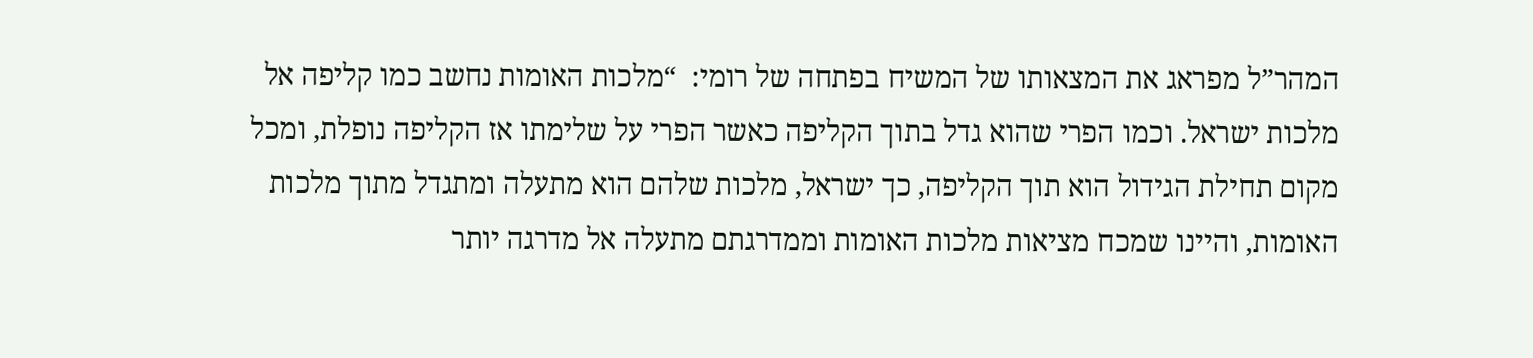המהר”ל מפראג את המצאותו של המשיח בפתחה של רומי:  “מלכות האומות נחשב כמו קליפה אל מלכות ישראל. וכמו הפרי שהוא גדל בתוך הקליפה כאשר הפרי על שלימתו אז הקליפה נופלת, ומכל מקום תחילת הגידול הוא תוך הקליפה, כך ישראל, מלכות שלהם הוא מתעלה ומתגדל מתוך מלכות האומות, והיינו שמכח מציאות מלכות האומות וממדרגתם מתעלה אל מדרגה יותר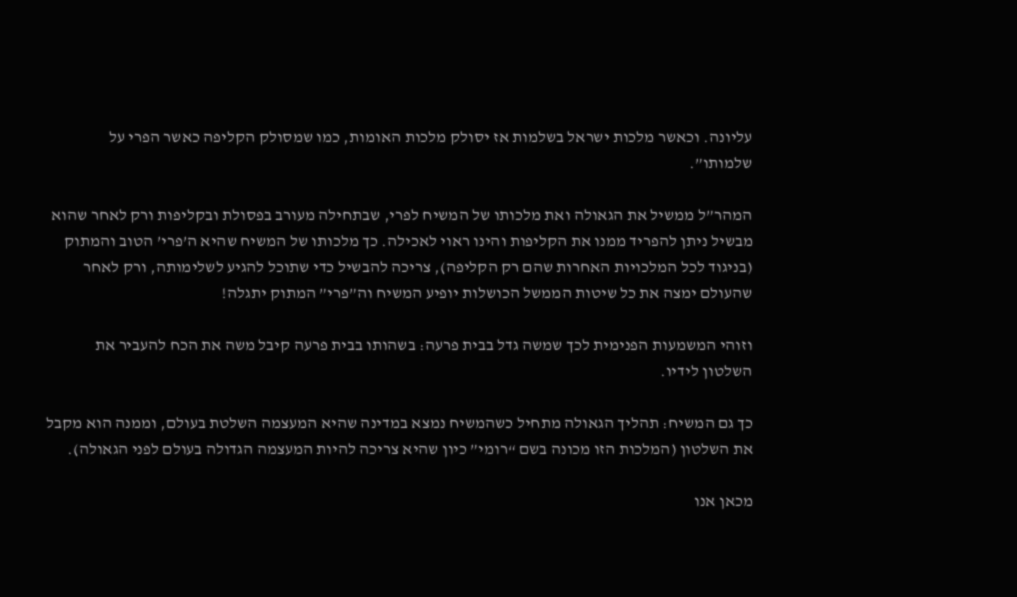עליונה. וכאשר מלכות ישראל בשלמות אז יסולק מלכות האומות, כמו שמסולק הקליפה כאשר הפרי על שלמותו”.

המהר”ל ממשיל את הגאולה ואת מלכותו של המשיח לפרי, שבתחילה מעורב בפסולת ובקליפות ורק לאחר שהוא מבשיל ניתן להפריד ממנו את הקליפות והינו ראוי לאכילה. כך מלכותו של המשיח שהיא ה’פרי’ הטוב והמתוק (בניגוד לכל המלכויות האחרות שהם רק הקליפה), צריכה להבשיל כדי שתוכל להגיע לשלימותה, ורק לאחר שהעולם ימצה את כל שיטות הממשל הכושלות יופיע המשיח וה”פרי” המתוק יתגלה!

וזוהי המשמעות הפנימית לכך שמשה גדל בבית פרעה: בשהותו בבית פרעה קיבל משה את הכח להעביר את השלטון לידיו.

כך גם המשיח: תהליך הגאולה מתחיל כשהמשיח נמצא במדינה שהיא המעצמה השלטת בעולם, וממנה הוא מקבל את השלטון (המלכות הזו מכונה בשם “רומי” כיון שהיא צריכה להיות המעצמה הגדולה בעולם לפני הגאולה).

מכאן אנו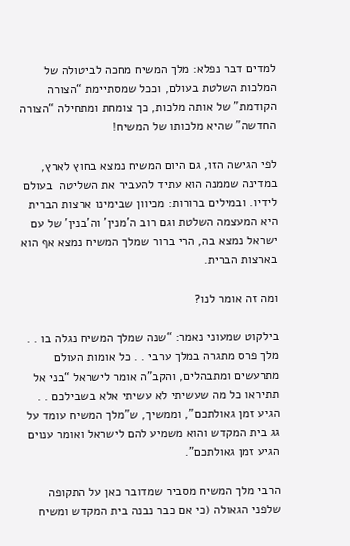למדים דבר נפלא: מלך המשיח מחכה לביטולה של המלכות השלטת בעולם, וככל שמסתיימת “הצורה הקודמת” של אותה מלכות, כך צומחת ומתחילה “הצורה החדשה” שהיא מלכותו של המשיח!

לפי הגישה הזו, גם היום המשיח נמצא בחוץ לארץ, במדינה שממנה הוא עתיד להעביר את השליטה  בעולם לידיו. ובמילים ברורות: מכיוון שבימינו ארצות הברית היא המעצמה השלטת וגם רוב ה’מנין’ וה’בנין’ של עם ישראל נמצא בה, הרי ברור שמלך המשיח נמצא אף הוא בארצות הברית.

ומה זה אומר לנו?

בילקוט שמעוני נאמר: “שנה שמלך המשיח נגלה בו . . מלך פרס מתגרה במלך ערבי . . כל אומות העולם מתרעשים ומתבהלים, והקב”ה אומר לישראל “בני אל תתיראו כל מה שעשיתי לא עשיתי אלא בשבילכם . . הגיע זמן גאולתכם”, וממשיך, ש”מלך המשיח עומד על גג בית המקדש והוא משמיע להם לישראל ואומר ענוים הגיע זמן גאולתכם”.

הרבי מלך המשיח מסביר שמדובר כאן על התקופה שלפני הגאולה (כי אם כבר נבנה בית המקדש ומשיח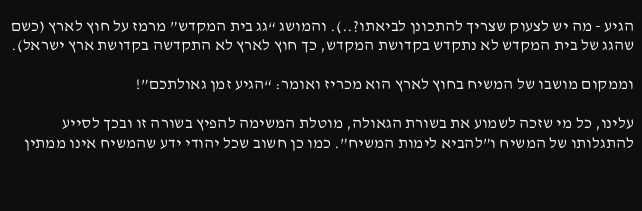הגיע - מה יש לצעוק שצריך להתכונן לביאתו?..). והמושג “גג בית המקדש” מרמז על חוץ לארץ (כשם שהגג של בית המקדש לא נתקדש בקדושת המקדש, כך חוץ לארץ לא התקדשה בקדושת ארץ ישראל).

וממקום מושבו של המשיח בחוץ לארץ הוא מכריז ואומר: “הגיע זמן גאולתכם”!

עלינו, כל מי שזכה לשמוע את בשורת הגאולה, מוטלת המשימה להפיץ בשורה זו ובכך לסייע להתגלותו של המשיח ו”להביא לימות המשיח”. כמו כן חשוב שכל יהודי ידע שהמשיח אינו ממתין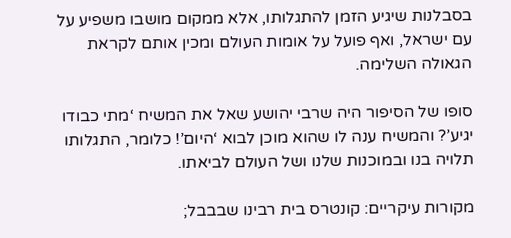בסבלנות שיגיע הזמן להתגלותו, אלא ממקום מושבו משפיע על עם ישראל, ואף פועל על אומות העולם ומכין אותם לקראת הגאולה השלימה.

סופו של הסיפור היה שרבי יהושע שאל את המשיח ‘מתי כבודו יגיע’? והמשיח ענה לו שהוא מוכן לבוא ‘היום’! כלומר, התגלותו תלויה בנו ובמוכנות שלנו ושל העולם לביאתו.

מקורות עיקריים: קונטרס בית רבינו שבבבל;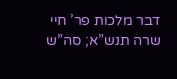דבר מלכות פר’ חיי שרה תנש”א; סה”ש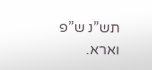תש”נ ש”פ וארא.